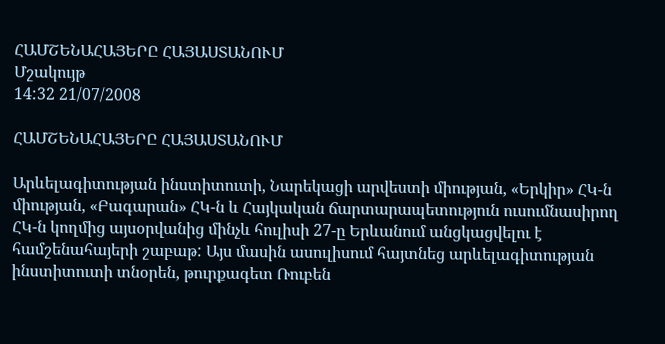ՀԱՄՇԵՆԱՀԱՅԵՐԸ ՀԱՅԱՍՏԱՆՈՒՄ
Մշակույթ
14:32 21/07/2008

ՀԱՄՇԵՆԱՀԱՅԵՐԸ ՀԱՅԱՍՏԱՆՈՒՄ

Արևելագիտության ինստիտուտի, Նարեկացի արվեստի միության, «Երկիր» ՀԿ-ն միության, «Բագարան» ՀԿ-ն և Հայկական ճարտարապետություն ուսումնասիրող ՀԿ-ն կողմից այսօրվանից մինչև հուլիսի 27-ը Երևանում անցկացվելու է համշենահայերի շաբաթ: Այս մասին ասուլիսում հայտնեց արևելագիտության ինստիտուտի տնօրեն, թուրքագետ Ռուբեն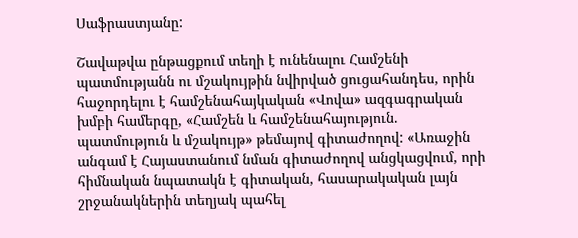Սաֆրաստյանը:

Շավաթվա ընթացքում տեղի է ունենալու Համշենի պատմությանն ու մշակույթին նվիրված ցուցահանդես, որին հաջորդելու է համշենահայկական «Վովա» ազգագրական խմբի համերգը, «Համշեն և համշենահայություն. պատմություն և մշակույթ» թեմայով գիտաժողով: «Առաջին անգամ է Հայաստանում նման գիտաժողով անցկացվում, որի հիմնական նպատակն է գիտական, հասարակական լայն շրջանակներին տեղյակ պահել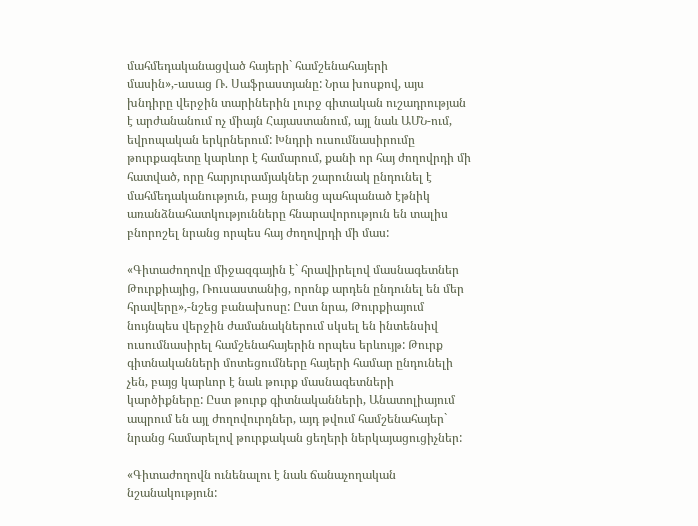մահմեդականացված հայերի` համշենահայերի մասին»,-ասաց Ռ. Սաֆրաստյանը: Նրա խոսքով, այս խնդիրը վերջին տարիներին լուրջ գիտական ուշադրության է արժանանում ոչ միայն Հայաստանում, այլ նաև ԱՄՆ-ում, եվրոպական երկրներում: Խնդրի ուսումնասիրումը թուրքագետը կարևոր է համարում, քանի որ հայ ժողովրդի մի հատված, որը հարյուրամյակներ շարունակ ընդունել է մահմեդականություն, բայց նրանց պահպանած էթնիկ առանձնահատկությունները հնարավորություն են տալիս բնորոշել նրանց որպես հայ ժողովրդի մի մաս:

«Գիտաժողովը միջազգային է` հրավիրելով մասնագետներ Թուրքիայից, Ռուսաստանից, որոնք արդեն ընդունել են մեր հրավերը»,-նշեց բանախոսը: Ըստ նրա, Թուրքիայում նույնպես վերջին ժամանակներում սկսել են ինտենսիվ ուսումնասիրել համշենահայերին որպես երևույթ: Թուրք գիտնականների մոտեցումները հայերի համար ընդունելի չեն, բայց կարևոր է նաև թուրք մասնագետների կարծիքները: Ըստ թուրք գիտնականների, Անատոլիայում ապրում են այլ ժողովուրդներ, այդ թվում համշենահայեր` նրանց համարելով թուրքական ցեղերի ներկայացուցիչներ:

«Գիտաժողովն ունենալու է նաև ճանաչողական նշանակություն: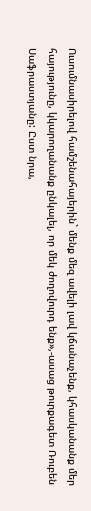Ուսումնասիրելով համշենահայերին` մենք մեզ ավելի լավ կճանաչենք, կհասկանանք մեր հայությունը, կկարողանանք ընկալել, որ մեկ ժողովուրդ ենք»,-ասաց թուրքագետ Ռուբեն Սաֆրաստյանը: Ըստ նրա,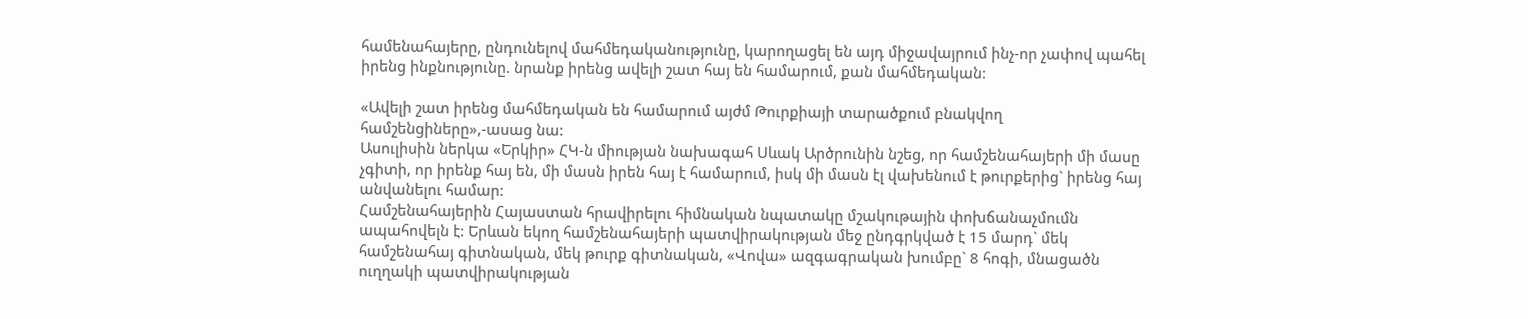համենահայերը, ընդունելով մահմեդականությունը, կարողացել են այդ միջավայրում ինչ-որ չափով պահել իրենց ինքնությունը. նրանք իրենց ավելի շատ հայ են համարում, քան մահմեդական:

«Ավելի շատ իրենց մահմեդական են համարում այժմ Թուրքիայի տարածքում բնակվող համշենցիները»,-ասաց նա:
Ասուլիսին ներկա «Երկիր» ՀԿ-ն միության նախագահ Սևակ Արծրունին նշեց, որ համշենահայերի մի մասը չգիտի, որ իրենք հայ են, մի մասն իրեն հայ է համարում, իսկ մի մասն էլ վախենում է թուրքերից` իրենց հայ անվանելու համար:
Համշենահայերին Հայաստան հրավիրելու հիմնական նպատակը մշակութային փոխճանաչմումն ապահովելն է: Երևան եկող համշենահայերի պատվիրակության մեջ ընդգրկված է 15 մարդ` մեկ համշենահայ գիտնական, մեկ թուրք գիտնական, «Վովա» ազգագրական խումբը` 8 հոգի, մնացածն ուղղակի պատվիրակության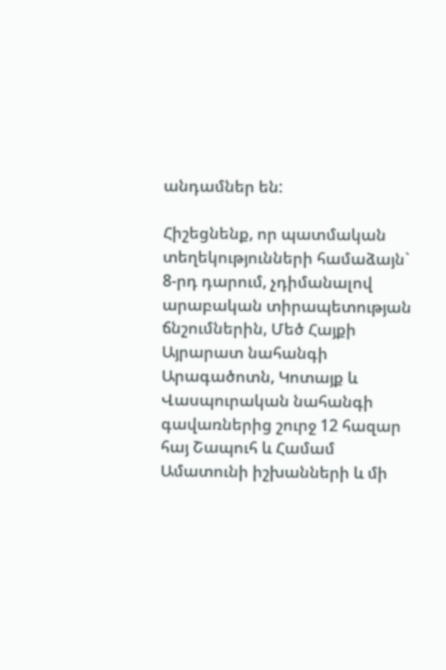անդամներ են:

Հիշեցնենք, որ պատմական տեղեկությունների համաձայն` 8-րդ դարում, չդիմանալով արաբական տիրապետության ճնշումներին, Մեծ Հայքի Այրարատ նահանգի Արագածոտն, Կոտայք և Վասպուրական նահանգի գավառներից շուրջ 12 հազար հայ Շապուհ և Համամ Ամատունի իշխանների և մի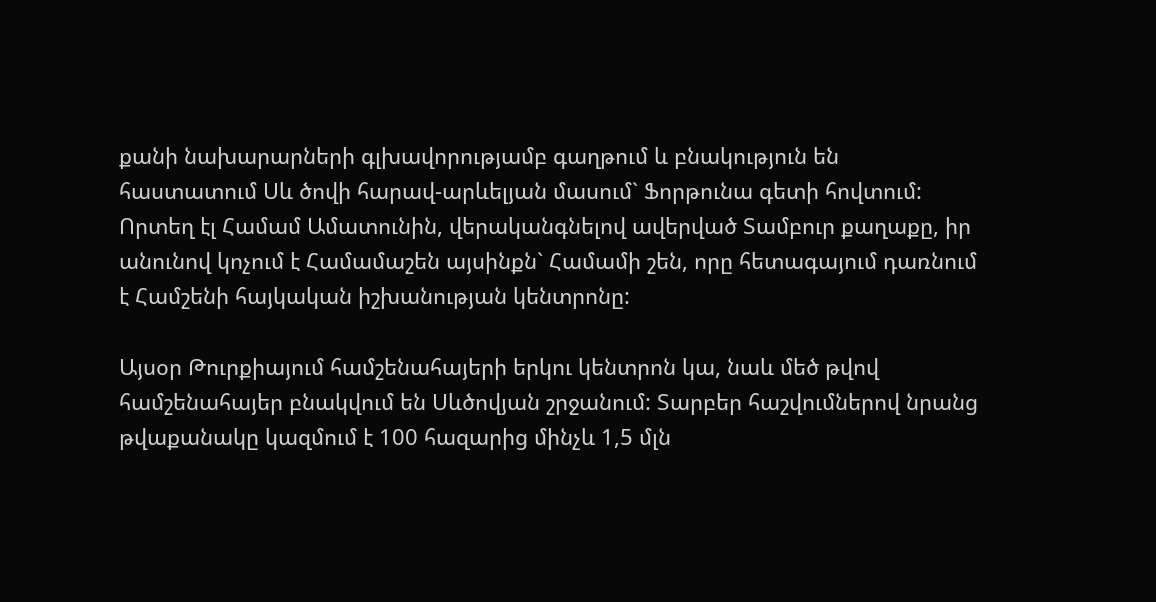քանի նախարարների գլխավորությամբ գաղթում և բնակություն են հաստատում Սև ծովի հարավ-արևելյան մասում` Ֆորթունա գետի հովտում: Որտեղ էլ Համամ Ամատունին, վերականգնելով ավերված Տամբուր քաղաքը, իր անունով կոչում է Համամաշեն այսինքն` Համամի շեն, որը հետագայում դառնում է Համշենի հայկական իշխանության կենտրոնը:

Այսօր Թուրքիայում համշենահայերի երկու կենտրոն կա, նաև մեծ թվով համշենահայեր բնակվում են Սևծովյան շրջանում: Տարբեր հաշվումներով նրանց թվաքանակը կազմում է 100 հազարից մինչև 1,5 մլն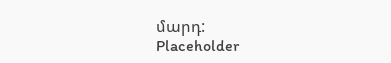մարդ:
Placeholder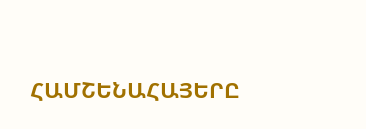ՀԱՄՇԵՆԱՀԱՅԵՐԸ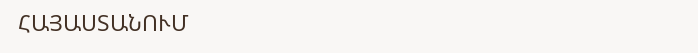ՀԱՅԱՍՏԱՆՈՒՄ